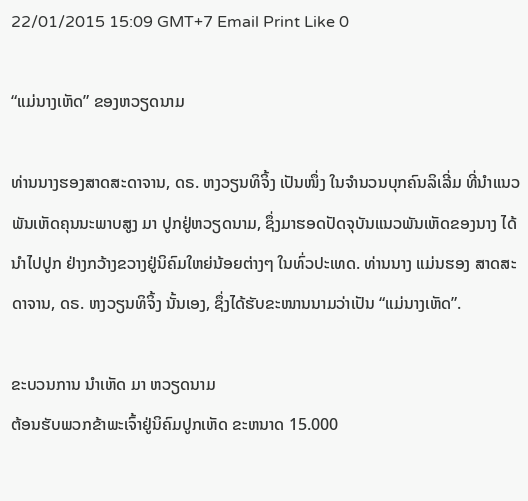22/01/2015 15:09 GMT+7 Email Print Like 0

“ແມ່ນາງເຫັດ” ຂອງຫວຽດນາມ

ທ່ານນາງຮອງສາດສະດາຈານ, ດຣ. ຫງວຽນທິຈິ້ງ ເປັນໜຶ່ງ ໃນຈຳນວນບຸກຄົນລິເລີ່ມ ທີ່ນຳແນວພັນເຫັດຄຸນນະພາບສູງ ມາ ປູກຢູ່ຫວຽດນາມ, ຊຶ່ງມາຮອດປັດຈຸບັນແນວພັນເຫັດຂອງນາງ ໄດ້ນຳໄປປູກ ຢ່າງກວ້າງຂວາງຢູ່ນິຄົມໃຫຍ່ນ້ອຍຕ່າງໆ ໃນທົ່ວປະເທດ. ທ່ານນາງ ແມ່ນຮອງ ສາດສະດາຈານ, ດຣ. ຫງວຽນທິຈິ້ງ ນັ້ນເອງ, ຊຶ່ງໄດ້ຮັບຂະໜານນາມວ່າເປັນ “ແມ່ນາງເຫັດ”.

ຂະບວນການ ນຳເຫັດ ມາ ຫວຽດນາມ
ຕ້ອນຮັບພວກຂ້າພະເຈົ້າຢູ່ນິຄົມປູກເຫັດ ຂະຫນາດ 15.000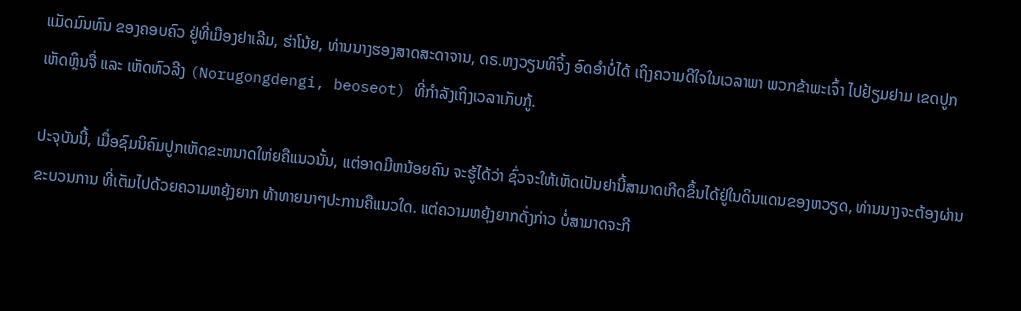ແມັດມົນທົນ ຂອງຄອບຄົວ ຢູ່ທີ່ເມືອງຢາເລີມ, ຮ່າໂນ້ຍ, ທ່ານນາງຮອງສາດສະດາຈານ, ດຣ.ຫງວຽນທິຈິ້ງ ອົດອຳບໍ່ໄດ້ ເຖິງຄວາມດີໃຈໃນເວລາພາ ພວກຂ້າພະເຈົ້າ ໄປຢ້ຽມຢາມ ເຂດປູກເຫັດຫຼິນຈື່ ແລະ ເຫັດຫົວລີງ (Norugongdengi, beoseot) ທີ່ກຳລັງເຖິງເວລາເກັບກູ້.

ປະຈຸບັນນີ້, ເມື່ອຊົມນິຄົມປູກເຫັດຂະຫນາດໃຫ່ຍຄືແນວນັ້ນ, ແຕ່ອາດມີຫນ້ອຍຄົນ ຈະຮູ້ໄດ້ວ່າ ຊົ່ວຈະໃຫ້ເຫັດເປັນຢານີ້ສາມາດເກີດຂຶ້ນໄດ້ຢູ່ໃນດິນແດນຂອງຫວຽດ, ທ່ານນາງຈະຕ້ອງຜ່ານຂະບວນການ ທີ່ເຕັມໄປດ້ວຍຄວາມຫຍຸ້ງຍາກ ທ້າທາຍນາໆປະການຄືແນວໃດ. ແຕ່ຄວາມຫຍຸ້ງຍາກດັ່ງກ່າວ ບໍ່ສາມາດຈະກີ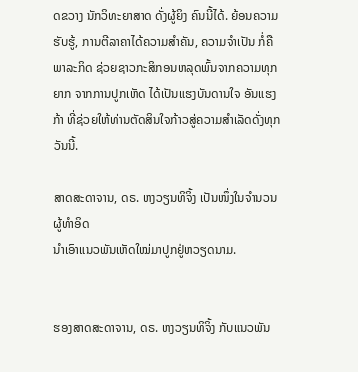ດຂວາງ ນັກວິທະຍາສາດ ດັ່ງຜູ້ຍິງ ຄົນນີ້ໄດ້. ຍ້ອນຄວາມຮັບຮູ້, ການຕີລາຄາໄດ້ຄວາມສຳຄັນ, ຄວາມຈຳເປັນ ກໍ່ຄືພາລະກິດ ຊ່ວຍຊາວກະສິກອນຫລຸດພົ້ນຈາກຄວາມທຸກຍາກ ຈາກການປູກເຫັດ ໄດ້ເປັນແຮງບັນດານໃຈ ອັນແຮງກ້າ ທີ່ຊ່ວຍໃຫ້ທ່ານຕັດສິນໃຈກ້າວສູ່ຄວາມສຳເລັດດັ່ງທຸກວັນນີ້.

ສາດສະດາຈານ, ດຣ. ຫງວຽນທິຈິ້ງ ເປັນໜຶ່ງໃນຈຳນວນ ຜູ້ທຳອິດ
ນຳເອົາແນວພັນເຫັດໃໝ່ມາປູກຢູ່ຫວຽດນາມ.


ຮອງສາດສະດາຈານ, ດຣ. ຫງວຽນທິຈິ້ງ ກັບແນວພັນ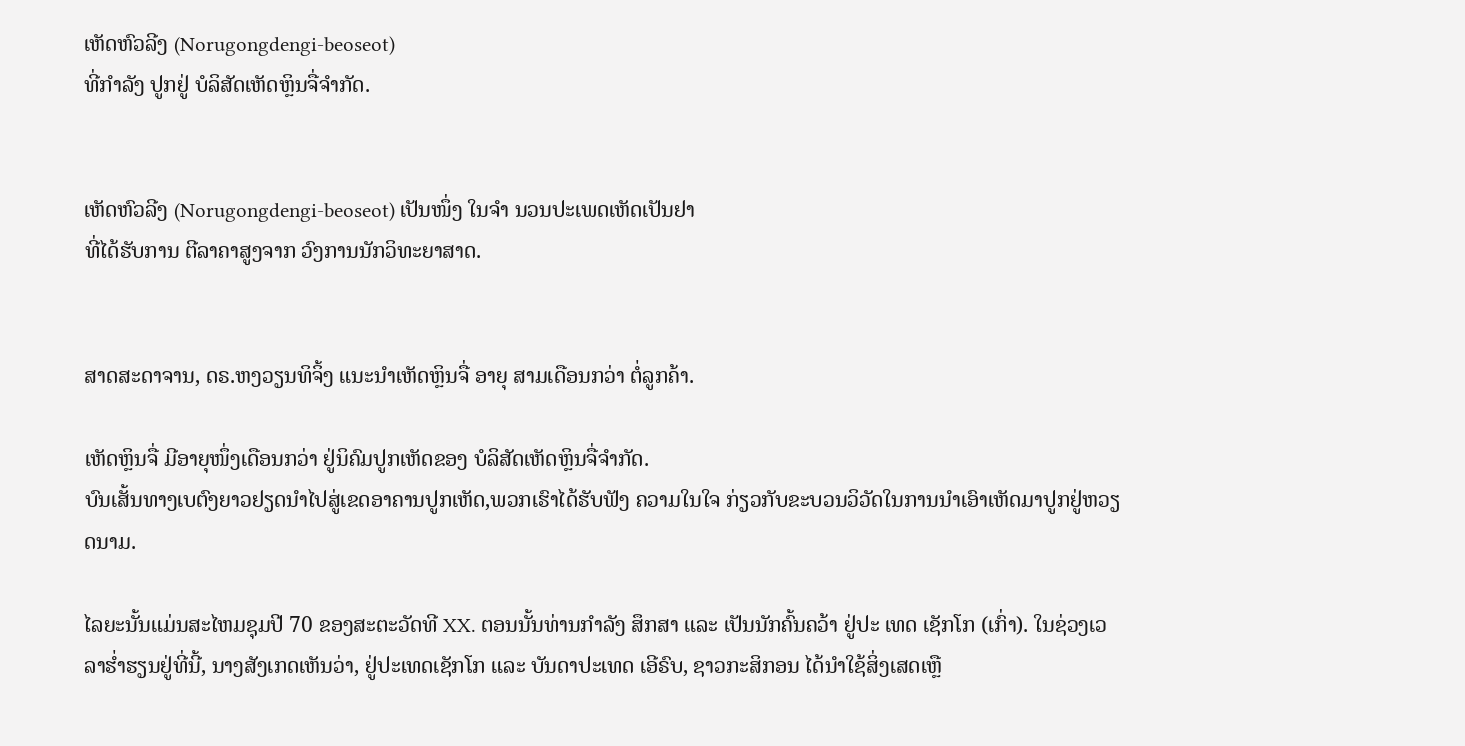ເຫັດຫົວລີງ (Norugongdengi-beoseot)
ທີ່ກຳລັງ ປູກຢູ່ ບໍລິສັດເຫັດຫຼິນຈື່ຈຳກັດ.


ເຫັດຫົວລີງ (Norugongdengi-beoseot) ເປັນໜຶ່ງ ໃນຈຳ ນວນປະເພດເຫັດເປັນຢາ
ທີ່ໄດ້ຮັບການ ຕີລາຄາສູງຈາກ ວົງການນັກວິທະຍາສາດ.


ສາດສະດາຈານ, ດຣ.ຫງວຽນທິຈິ້ງ ແນະນຳເຫັດຫຼິນຈື່ ອາຍຸ ສາມເດືອນກວ່າ ຕໍ່ລູກຄ້າ.

ເຫັດຫຼິນຈື່ ມີອາຍຸໜຶ່ງເດືອນກວ່າ ຢູ່ນິຄົມປູກເຫັດຂອງ ບໍລິສັດເຫັດຫຼິນຈື່ຈຳກັດ.
ບົນເສັ້ນທາງເບຕົງຍາວຢຽດນຳໄປສູ່ເຂດອາຄານປູກເຫັດ,ພວກເຮົາໄດ້ຮັບຟັງ ຄວາມໃນໃຈ ກ່ຽວກັບຂະບວນວິວັດໃນການນຳເອົາເຫັດມາປູກຢູ່ຫວຽດນາມ.

ໄລຍະນັ້ນແມ່ນສະໄຫມຊຸມປີ 70 ຂອງສະຕະວັດທີ XX. ຕອນນັ້ນທ່ານກຳລັງ ສຶກສາ ແລະ ເປັນນັກຄົ້ນຄວ້າ ຢູ່ປະ ເທດ ເຊັກໂກ (ເກົ່າ). ໃນຊ່ວງເວລາຮ່ຳຮຽນຢູ່ທີ່ນີ້, ນາງສັງເກດເຫັນວ່າ, ຢູ່ປະເທດເຊັກໂກ ແລະ ບັນດາປະເທດ ເອີຣົບ, ຊາວກະສິກອນ ໄດ້ນຳໃຊ້ສິ່ງເສດເຫຼື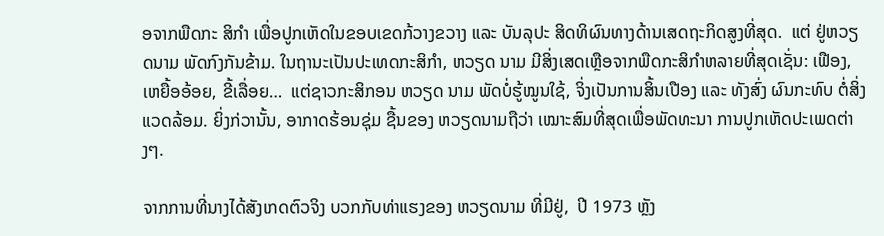ອຈາກພືດກະ ສິກຳ ເພື່ອປູກເຫັດໃນຂອບເຂດກ້ວາງຂວາງ ແລະ ບັນລຸປະ ສິດທິຜົນທາງດ້ານເສດຖະກິດສູງທີ່ສຸດ.  ແຕ່ ຢູ່ຫວຽດນາມ ພັດກົງກັນຂ້າມ. ໃນຖານະເປັນປະເທດກະສິກຳ, ຫວຽດ ນາມ ມີສິ່ງເສດເຫຼືອຈາກພືດກະສິກຳຫລາຍທີ່ສຸດເຊັ່ນ: ເຟືອງ, ເຫຍື້ອອ້ອຍ, ຂີ້ເລື່ອຍ…  ແຕ່ຊາວກະສິກອນ ຫວຽດ ນາມ ພັດບໍ່ຮູ້ໝູນໃຊ້, ຈິ່ງເປັນການສິ້ນເປືອງ ແລະ ທັງສົ່ງ ຜົນກະທົບ ຕໍ່ສິ່ງແວດລ້ອມ. ຍິ່ງກ່ວານັ້ນ, ອາກາດຮ້ອນຊຸ່ມ ຊື້ນຂອງ ຫວຽດນາມຖືວ່າ ເໝາະສົມທີ່ສຸດເພື່ອພັດທະນາ ການປູກເຫັດປະເພດຕ່າງໆ.

ຈາກການທີ່ນາງໄດ້ສັງເກດຕົວຈິງ ບວກກັບທ່າແຮງຂອງ ຫວຽດນາມ ທີ່ມີຢູ່,  ປີ 1973 ຫຼັງ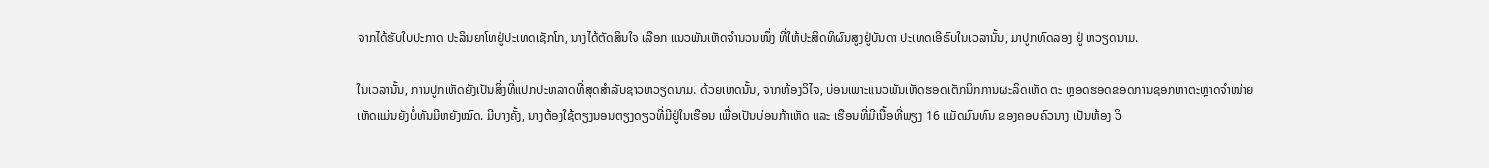ຈາກໄດ້ຮັບໃບປະກາດ ປະລິນຍາໂທຢູ່ປະເທດເຊັກໂກ, ນາງໄດ້ຕັດສິນໃຈ ເລືອກ ແນວພັນເຫັດຈຳນວນໜຶ່ງ ທີ່ໃຫ້ປະສິດທິຜົນສູງຢູ່ບັນດາ ປະເທດເອີຣົບໃນເວລານັ້ນ, ມາປູກທົດລອງ ຢູ່ ຫວຽດນາມ.

ໃນເວລານັ້ນ, ການປູກເຫັດຍັງເປັນສິ່ງທີ່ແປກປະຫລາດທີ່ສຸດສຳລັບຊາວຫວຽດນາມ. ດ້ວຍເຫດນັ້ນ, ຈາກຫ້ອງວິໄຈ, ບ່ອນເພາະແນວພັນເຫັດຮອດເຕັກນິກການຜະລິດເຫັດ ຕະ ຫຼອດຮອດຂອດການຊອກຫາຕະຫຼາດຈຳໜ່າຍເຫັດແມ່ນຍັງບໍ່ທັນມີຫຍັງໝົດ. ມີບາງຄັ້ງ, ນາງຕ້ອງໃຊ້ຕຽງນອນຕຽງດຽວທີ່ມີຢູ່ໃນເຮືອນ ເພື່ອເປັນບ່ອນກ້າເຫັດ ແລະ ເຮືອນທີ່ມີເນື້ອທີ່ພຽງ 16 ແມັດມົນທົນ ຂອງຄອບຄົວນາງ ເປັນຫ້ອງ ວິ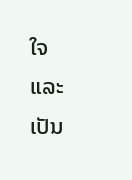ໃຈ ແລະ ເປັນ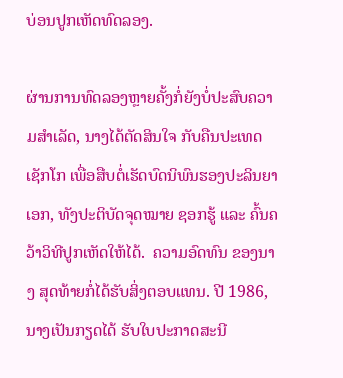ບ່ອນປູກເຫັດທົດລອງ.

ຜ່ານການທົດລອງຫຼາຍຄັ້ງກໍ່ຍັງບໍ່ປະສົບຄວາມສຳເລັດ, ນາງໄດ້ຕັດສິນໃຈ ກັບຄືນປະເທດ ເຊັກໂກ ເພື່ອສືບຕໍ່ເຮັດບົດນິພົນຮອງປະລິນຍາເອກ, ທັງປະຕິບັດຈຸດໝາຍ ຊອກຮູ້ ແລະ ຄົ້ນຄວ້າວິທີປູກເຫັດໃຫ້ໄດ້.  ຄວາມອົດທົນ ຂອງນາງ ສຸດທ້າຍກໍ່ໄດ້ຮັບສິ່ງຕອບແທນ. ປີ 1986, ນາງເປັນກຽດໄດ້ ຮັບໃບປະກາດສະນີ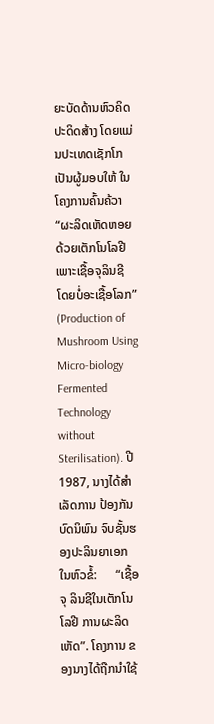ຍະບັດດ້ານຫົວຄິດ ປະດິດສ້າງ ໂດຍແມ່ນປະເທດເຊັກໂກ ເປັນຜູ້ມອບໃຫ້ ໃນໂຄງການຄົ້ນຄ້ວາ “ຜະລິດເຫັດຫອຍ ດ້ວຍເຕັກໂນໂລຢີ ເພາະເຊື້ອຈຸລິນຊີ ໂດຍບໍ່ອະເຊື້ອໂລກ” (Production of Mushroom Using Micro-biology Fermented Technology without Sterilisation). ປີ 1987, ນາງໄດ້ສຳເລັດການ ປ້ອງກັນບົດນິພົນ ຈົບຊັ້ນຮອງປະລິນຍາເອກ ໃນຫົວຂໍ້:      “ເຊື້ອຈຸ ລິນຊີໃນເຕັກໂນໂລຢີ ການຜະລິດເຫັດ”. ໂຄງການ ຂອງນາງໄດ້ຖືກນຳໃຊ້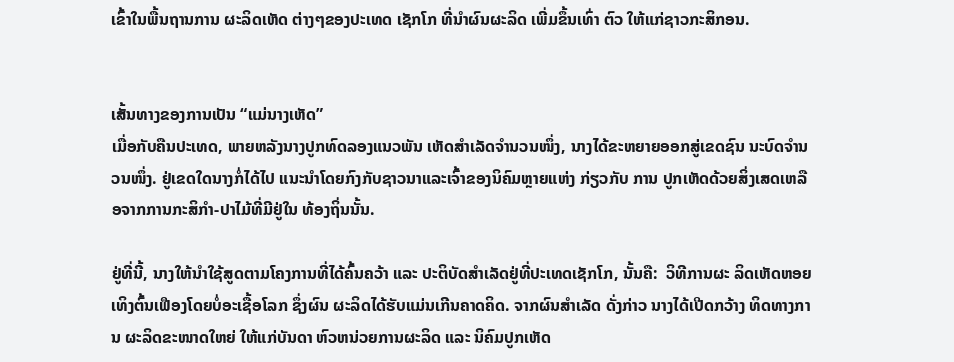ເຂົ້າໃນພື້ນຖານການ ຜະລິດເຫັດ ຕ່າງໆຂອງປະເທດ ເຊັກໂກ ທີ່ນຳຜົນຜະລິດ ເພີ່ມຂຶ້ນເທົ່າ ຕົວ ໃຫ້ແກ່ຊາວກະສິກອນ.


ເສັ້ນທາງຂອງການເປັນ “ແມ່ນາງເຫັດ”
ເມື່ອກັບຄືນປະເທດ, ພາຍຫລັງນາງປູກທົດລອງແນວພັນ ເຫັດສຳເລັດຈຳນວນໜຶ່ງ, ນາງໄດ້ຂະຫຍາຍອອກສູ່ເຂດຊົນ ນະບົດຈຳນວນໜຶ່ງ. ຢູ່ເຂດໃດນາງກໍ່ໄດ້ໄປ ແນະນຳໂດຍກົງກັບຊາວນາແລະເຈົ້າຂອງນິຄົມຫຼາຍແຫ່ງ ກ່ຽວກັບ ການ ປູກເຫັດດ້ວຍສິ່ງເສດເຫລືອຈາກການກະສິກຳ-ປາໄມ້ທີ່ມີຢູ່ໃນ ທ້ອງຖິ່ນນັ້ນ.

ຢູ່ທີ່ນີ້, ນາງໃຫ້ນຳໃຊ້ສູດຕາມໂຄງການທີ່ໄດ້ຄົ້ນຄວ້າ ແລະ ປະຕິບັດສຳເລັດຢູ່ທີ່ປະເທດເຊັກໂກ, ນັ້ນຄື:  ວິທີການຜະ ລິດເຫັດຫອຍ ເທິງຕົ້ນເຟືອງໂດຍບໍ່ອະເຊື້ອໂລກ ຊຶ່ງຜົນ ຜະລິດໄດ້ຮັບແມ່ນເກີນຄາດຄິດ. ຈາກຜົນສຳເລັດ ດັ່ງກ່າວ ນາງໄດ້ເປີດກວ້າງ ທິດທາງການ ຜະລິດຂະໜາດໃຫຍ່ ໃຫ້ແກ່ບັນດາ ຫົວຫນ່ວຍການຜະລິດ ແລະ ນິຄົມປູກເຫັດ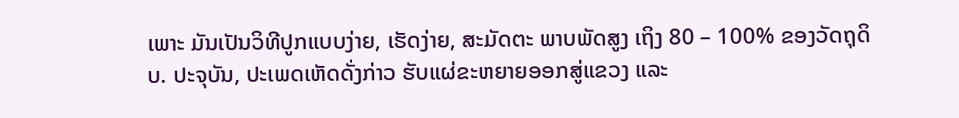ເພາະ ມັນເປັນວິທີປູກແບບງ່າຍ, ເຮັດງ່າຍ, ສະມັດຕະ ພາບພັດສູງ ເຖິງ 80 – 100% ຂອງວັດຖຸດິບ. ປະຈຸບັນ, ປະເພດເຫັດດັ່ງກ່າວ ຮັບແຜ່ຂະຫຍາຍອອກສູ່ແຂວງ ແລະ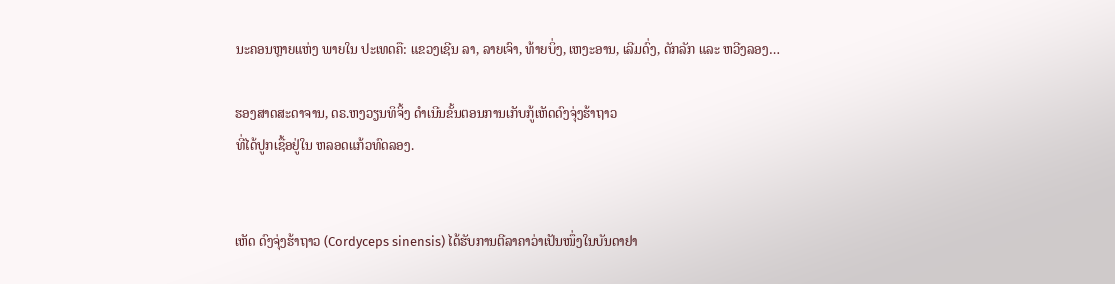ນະຄອນຫຼາຍແຫ່ງ ພາຍໃນ ປະເທດຄື: ແຂວງເຊີນ ລາ, ລາຍເຈົາ, ທ້າຍບິ່ງ, ເຫງະອານ, ເລີມດົ່ງ, ດັກລັກ ແລະ ຫວີງລອງ…

ຮອງສາດສະດາຈານ, ດຣ.ຫງວຽນທິຈິ້ງ ດຳເນີນຂັ້ນຕອນການເກັບກູ້ເຫັດດົງຈຸ່ງຮ້າຖາວ
ທີ່ໄດ້ປູກເຊື້ອຢູ່ໃນ ຫລອດແກ້ວທົດລອງ.


ເຫັດ ດົງຈຸ່ງຮ້າຖາວ (Cordyceps sinensis) ໄດ້ຮັບການຕີລາຄາວ່າເປັນໜຶ່ງໃນບັນດາຢາ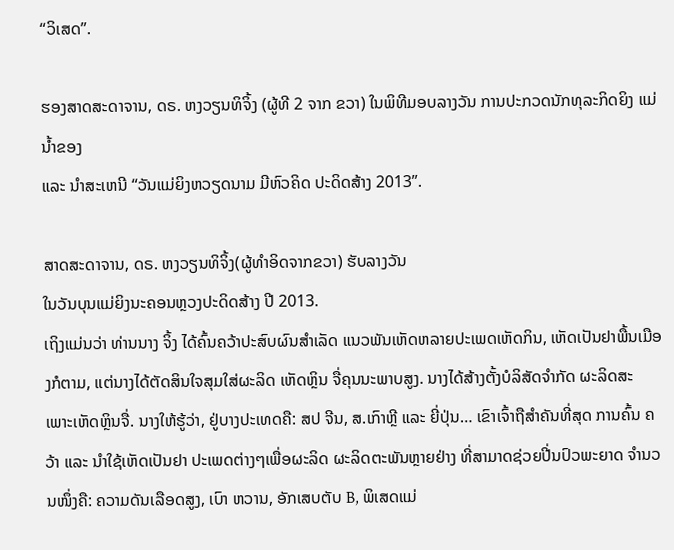“ວິເສດ”.

ຮອງສາດສະດາຈານ, ດຣ. ຫງວຽນທິຈິ້ງ (ຜູ້ທີ 2 ຈາກ ຂວາ) ໃນພິທີມອບລາງວັນ ການປະກວດນັກທຸລະກິດຍິງ ແມ່ນ້ຳຂອງ
ແລະ ນຳສະເຫນີ “ວັນແມ່ຍິງຫວຽດນາມ ມີຫົວຄິດ ປະດິດສ້າງ 2013”.

ສາດສະດາຈານ, ດຣ. ຫງວຽນທິຈິ້ງ(ຜູ້ທຳອິດຈາກຂວາ) ຮັບລາງວັນ
ໃນວັນບຸນແມ່ຍິງນະຄອນຫຼວງປະດິດສ້າງ ປີ 2013.
ເຖິງແມ່ນວ່າ ທ່ານນາງ ຈິ້ງ ໄດ້ຄົ້ນຄວ້າປະສົບຜົນສຳເລັດ ແນວພັນເຫັດຫລາຍປະເພດເຫັດກິນ, ເຫັດເປັນຢາພື້ນເມືອງກໍຕາມ, ແຕ່ນາງໄດ້ຕັດສິນໃຈສຸມໃສ່ຜະລິດ ເຫັດຫຼິນ ຈື່ຄຸນນະພາບສູງ. ນາງໄດ້ສ້າງຕັ້ງບໍລິສັດຈຳກັດ ຜະລິດສະ ເພາະເຫັດຫຼິນຈື່. ນາງໃຫ້ຮູ້ວ່າ, ຢູ່ບາງປະເທດຄື: ສປ ຈີນ, ສ.ເກົາຫຼີ ແລະ ຍີ່ປຸ່ນ… ເຂົາເຈົ້າຖືສຳຄັນທີ່ສຸດ ການຄົ້ນ ຄວ້າ ແລະ ນຳໃຊ້ເຫັດເປັນຢາ ປະເພດຕ່າງໆເພື່ອຜະລິດ ຜະລິດຕະພັນຫຼາຍຢ່າງ ທີ່ສາມາດຊ່ວຍປີ່ນປົວພະຍາດ ຈຳນວນໜຶ່ງຄື: ຄວາມດັນເລືອດສູງ, ເບົາ ຫວານ, ອັກເສບຕັບ B, ພິເສດແມ່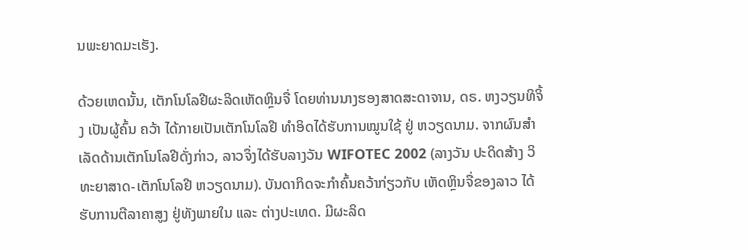ນພະຍາດມະເຮັງ.

ດ້ວຍເຫດນັ້ນ, ເຕັກໂນໂລຢີຜະລິດເຫັດຫຼິນຈື່ ໂດຍທ່ານນາງຮອງສາດສະດາຈານ, ດຣ. ຫງວຽນທິຈິ້ງ ເປັນຜູ້ຄົ້ນ ຄວ້າ ໄດ້ກາຍເປັນເຕັກໂນໂລຢີ ທຳອິດໄດ້ຮັບການໝູນໃຊ້ ຢູ່ ຫວຽດນາມ. ຈາກຜົນສຳເລັດດ້ານເຕັກໂນໂລຢີດັ່ງກ່າວ, ລາວຈຶ່ງໄດ້ຮັບລາງວັນ WIFOTEC 2002 (ລາງວັນ ປະດິດສ້າງ ວິທະຍາສາດ-ເຕັກໂນໂລຢີ ຫວຽດນາມ). ບັນດາກິດຈະກຳຄົ້ນຄວ້າກ່ຽວກັບ ເຫັດຫຼິນຈື່ຂອງລາວ ໄດ້ຮັບການຕີລາຄາສູງ ຢູ່ທັງພາຍໃນ ແລະ ຕ່າງປະເທດ. ມີຜະລິດ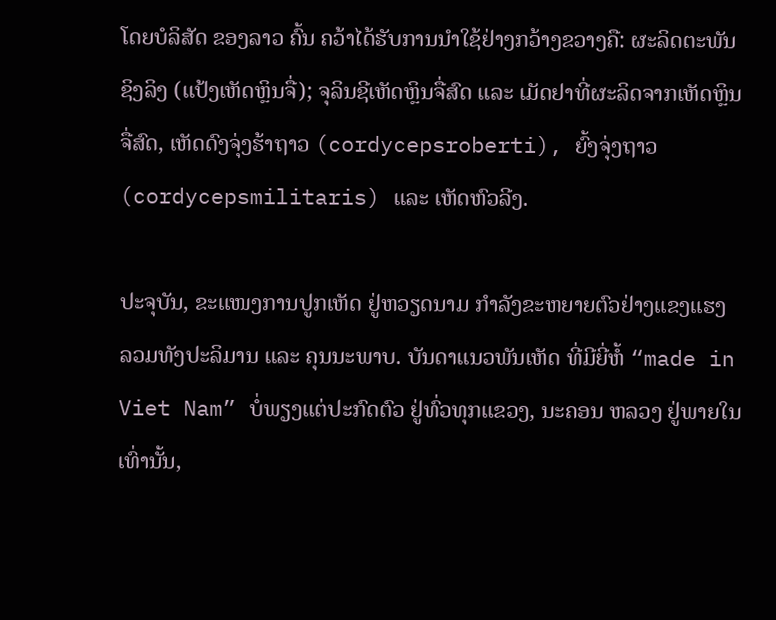ໂດຍບໍລິສັດ ຂອງລາວ ຄົ້ນ ຄວ້າໄດ້ຮັບການນຳໃຊ້ຢ່າງກວ້າງຂວາງຄື: ຜະລິດຕະພັນ ຊິງລິງ (ແປ້ງເຫັດຫຼິນຈື່); ຈຸລິນຊີເຫັດຫຼິນຈື່ສົດ ແລະ ເມັດຢາທີ່ຜະລິດຈາກເຫັດຫຼິນຈື່ສົດ, ເຫັດດົງຈຸ່ງຮ້າຖາວ (cordycepsroberti), ຍົ້ງຈຸ່ງຖາວ (cordycepsmilitaris) ແລະ ເຫັດຫົວລີງ.

ປະຈຸບັນ, ຂະແໜງການປູກເຫັດ ຢູ່ຫວຽດນາມ ກຳລັງຂະຫຍາຍຕົວຢ່າງແຂງແຮງ ລວມທັງປະລິມານ ແລະ ຄຸນນະພາບ. ບັນດາແນວພັນເຫັດ ທີ່ມີຍີ່ຫໍ້ “made in Viet Nam” ບໍ່ພຽງແຕ່ປະກົດຕົວ ຢູ່ທົ່ວທຸກແຂວງ, ນະຄອນ ຫລວງ ຢູ່ພາຍໃນເທົ່ານັ້ນ,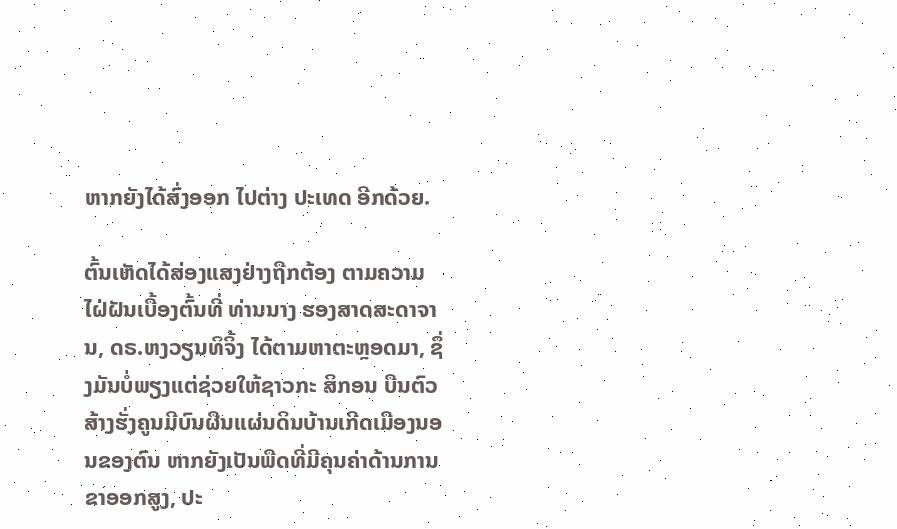ຫາກຍັງໄດ້ສົ່ງອອກ ໄປຕ່າງ ປະເທດ ອີກດ້ວຍ.

ຕົ້ນເຫັດໄດ້ສ່ອງແສງຢ່າງຖືກຕ້ອງ ຕາມຄວາມໄຝ່ຝັນເບື້ອງຕົ້ນທີ່ ທ່ານນາງ ຮອງສາດສະດາຈານ, ດຣ.ຫງວຽນທິຈິ້ງ ໄດ້ຕາມຫາຕະຫຼອດມາ, ຊຶ່ງມັນບໍ່ພຽງແຕ່ຊ່ວຍໃຫ້ຊາວກະ ສິກອນ ບືນຕົວສ້າງຮັ່ງຄູນມີບົນຜືນແຜ່ນດິນບ້ານເກີດເມືອງນອນຂອງຕົນ ຫາກຍັງເປັນພືດທີ່ມີຄຸນຄ່າດ້ານການຂາອອກສູງ, ປະ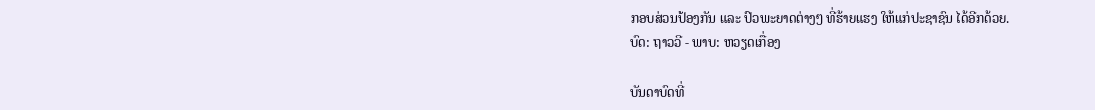ກອບສ່ວນປ້ອງກັນ ແລະ ປົວພະຍາດຕ່າງໆ ທີ່ຮ້າຍແຮງ ໃຫ້ແກ່ປະຊາຊົນ ໄດ້ອີກດ້ວຍ.
ບົດ: ຖາວວີ - ພາບ: ຫວຽດເກື່ອງ

ບັນດາບົດທີ່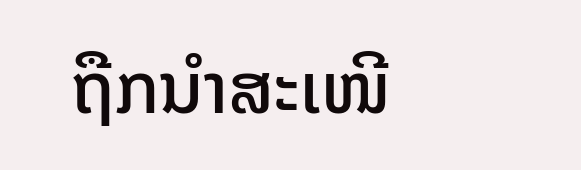ຖືກນຳສະເໜີ